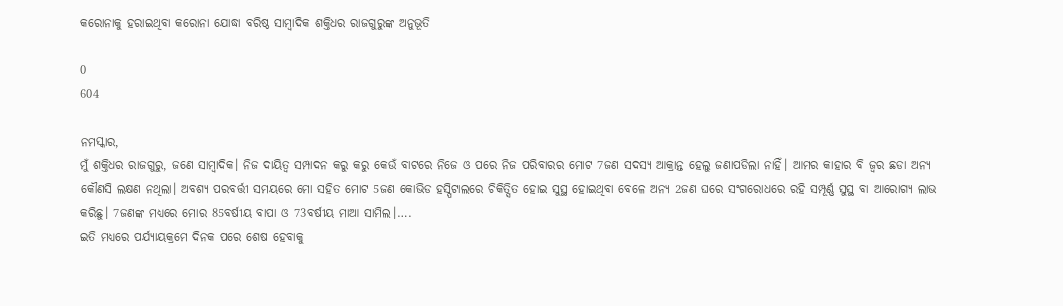କରୋନାକୁ ହରାଇଥିବା କରୋନା ଯୋଦ୍ଧା ବରିଷ୍ଠ ସାମ୍ବାଦିକ ଶକ୍ତିଧର ରାଜଗୁରୁଙ୍କ ଅନୁଭୂତି

0
604

ନମସ୍କାର,
ମୁଁ ଶକ୍ତିଧର ରାଜଗୁରୁ, ଜଣେ ସାମ୍ବାଦିକ। ନିଜ ଦାୟିତ୍ୱ ସମ୍ପାଦନ କରୁ କରୁ କେଉଁ ବାଟରେ ନିଜେ ଓ ପରେ ନିଜ ପରିବାରର ମୋଟ 7ଜଣ ସଦସ୍ୟ ଆକ୍ରାନ୍ତ ହେଲୁ ଜଣାପଡିଲା ନାହିଁ। ଆମର କାହାର ବି ଜ୍ୱର ଛଡା ଅନ୍ୟ କୌଣସି ଲକ୍ଷଣ ନଥିଲା। ଅବଶ୍ୟ ପରବର୍ତ୍ତୀ ସମୟରେ ମୋ ସହିତ ମୋଟ 5ଜଣ କୋଭିଡ ହସ୍ପିଟାଲରେ ଚିକିତ୍ସିତ ହୋଇ ସୁସ୍ଥ ହୋଇଥିବା ବେଳେ ଅନ୍ୟ 2ଜଣ ଘରେ ସଂଗରୋଧରେ ରହି ସମ୍ପୂର୍ଣ୍ଣ ସୁସ୍ଥ ବା ଆରୋଗ୍ୟ ଲାଭ କରିଛୁ। 7ଜଣଙ୍କ ମଧ୍ୟରେ ମୋର 85ବର୍ଷୀୟ ବାପା ଓ 73ବର୍ଷୀୟ ମାଆ ସାମିଲ।….
ଇତି ମଧ୍ୟରେ ପର୍ଯ୍ୟାୟକ୍ରମେ ଦିନକ ପରେ ଶେଷ ହେବାକୁ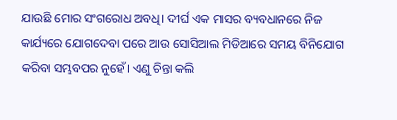ଯାଉଛି ମୋର ସଂଗରୋଧ ଅବଧି। ଦୀର୍ଘ ଏକ ମାସର ବ୍ୟବଧାନରେ ନିଜ କାର୍ଯ୍ୟରେ ଯୋଗଦେବା ପରେ ଆଉ ସୋସିଆଲ ମିଡିଆରେ ସମୟ ବିନିଯୋଗ କରିବା ସମ୍ଭବପର ନୁହେଁ। ଏଣୁ ଚିନ୍ତା କଲି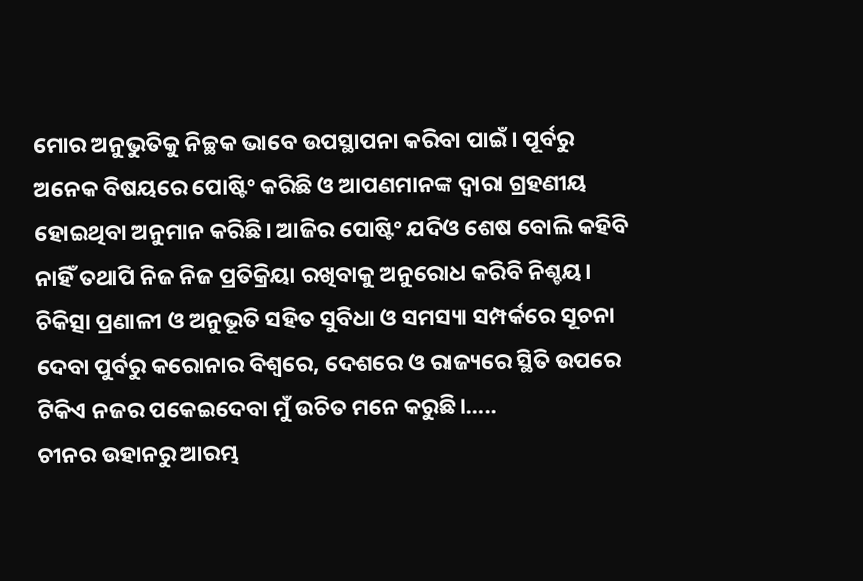ମୋର ଅନୁଭୁତିକୁ ନିଚ୍ଛକ ଭାବେ ଉପସ୍ଥାପନା କରିବା ପାଇଁ। ପୂର୍ବରୁ ଅନେକ ବିଷୟରେ ପୋଷ୍ଟିଂ କରିଛି ଓ ଆପଣମାନଙ୍କ ଦ୍ୱାରା ଗ୍ରହଣୀୟ ହୋଇଥିବା ଅନୁମାନ କରିଛି। ଆଜିର ପୋଷ୍ଟିଂ ଯଦିଓ ଶେଷ ବୋଲି କହିବି ନାହିଁ ତଥାପି ନିଜ ନିଜ ପ୍ରତିକ୍ରିୟା ରଖିବାକୁ ଅନୁରୋଧ କରିବି ନିଶ୍ଚୟ।
ଚିକିତ୍ସା ପ୍ରଣାଳୀ ଓ ଅନୁଭୂତି ସହିତ ସୁବିଧା ଓ ସମସ୍ୟା ସମ୍ପର୍କରେ ସୂଚନା ଦେବା ପୁର୍ବରୁ କରୋନାର ବିଶ୍ବରେ, ଦେଶରେ ଓ ରାଜ୍ୟରେ ସ୍ଥିତି ଉପରେ ଟିକିଏ ନଜର ପକେଇଦେବା ମୁଁ ଉଚିତ ମନେ କରୁଛି।…..
ଚୀନର ଉହାନରୁ ଆରମ୍ଭ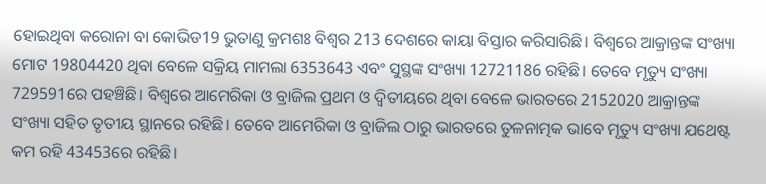ହୋଇଥିବା କରୋନା ବା କୋଭିଡ19 ଭୁତାଣୁ କ୍ରମଶଃ ବିଶ୍ୱର 213 ଦେଶରେ କାୟା ବିସ୍ତାର କରିସାରିଛି। ବିଶ୍ୱରେ ଆକ୍ରାନ୍ତଙ୍କ ସଂଖ୍ୟା ମୋଟ 19804420 ଥିବା ବେଳେ ସକ୍ରିୟ ମାମଲା 6353643 ଏବଂ ସୁସ୍ଥଙ୍କ ସଂଖ୍ୟା 12721186 ରହିଛି। ତେବେ ମୃତ୍ୟୁ ସଂଖ୍ୟା 729591ରେ ପହଞ୍ଚିଛି। ବିଶ୍ୱରେ ଆମେରିକା ଓ ବ୍ରାଜିଲ ପ୍ରଥମ ଓ ଦ୍ଵିତୀୟରେ ଥିବା ବେଳେ ଭାରତରେ 2152020 ଆକ୍ରାନ୍ତଙ୍କ ସଂଖ୍ୟା ସହିତ ତୃତୀୟ ସ୍ଥାନରେ ରହିଛି। ତେବେ ଆମେରିକା ଓ ବ୍ରାଜିଲ ଠାରୁ ଭାରତରେ ତୁଳନାତ୍ମକ ଭାବେ ମୃତ୍ୟୁ ସଂଖ୍ୟା ଯଥେଷ୍ଟ କମ ରହି 43453ରେ ରହିଛି।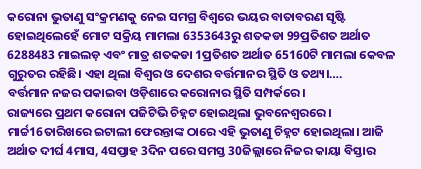କରୋନା ଭୁତାଣୁ ସଂକ୍ରମଣକୁ ନେଇ ସମଗ୍ର ବିଶ୍ୱରେ ଭୟର ବାତାବରଣ ସୃଷ୍ଟି ହୋଇଥିଲେହେଁ ମୋଟ ସକ୍ରିୟ ମାମଲା 6353643ରୁ ଶତକଡା 99ପ୍ରତିଶତ ଅର୍ଥାତ 6288483 ମାଇଲଡ଼ ଏବଂ ମାତ୍ର ଶତକଡା 1ପ୍ରତିଶତ ଅର୍ଥାତ 65160ଟି ମାମଲା କେବଳ ଗୁରୁତର ରହିଛି। ଏହା ଥିଲା ବିଶ୍ବର ଓ ଦେଶର ବର୍ତ୍ତମାନର ସ୍ଥିତି ଓ ତଥ୍ୟ।….
ବର୍ତ୍ତମାନ ନଜର ପକାଇବା ଓଡ଼ିଶାରେ କରୋନାର ସ୍ଥିତି ସମ୍ପର୍କରେ।
ରାଜ୍ୟରେ ପ୍ରଥମ କରୋନା ପଜିଟିଭି ଚିହ୍ନଟ ହୋଇଥିଲା ଭୁବନେଶ୍ୱରରେ। ମାର୍ଚ୍ଚ16ତାରିଖରେ ଇଟାଲୀ ଫେରନ୍ତାଙ୍କ ଠାରେ ଏହି ଭୁତାଣୁ ଚିହ୍ନଟ ହୋଇଥିଲା। ଆଜି ଅର୍ଥାତ ଦୀର୍ଘ 4ମାସ, 4ସପ୍ତାହ 3ଦିନ ପରେ ସମସ୍ତ 30ଜିଲ୍ଲାରେ ନିଜର କାୟା ବିସ୍ତାର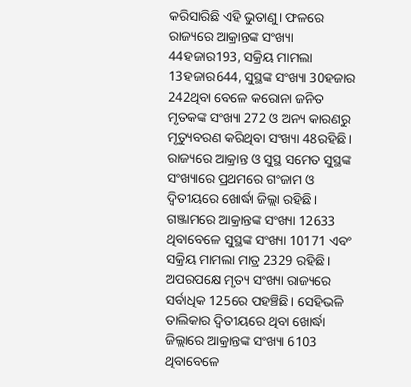କରିସାରିଛି ଏହି ଭୁତାଣୁ। ଫଳରେ ରାଜ୍ୟରେ ଆକ୍ରାନ୍ତଙ୍କ ସଂଖ୍ୟା 44ହଜାର193, ସକ୍ରିୟ ମାମଲା 13ହଜାର644, ସୁସ୍ଥଙ୍କ ସଂଖ୍ୟା 30ହଜାର 242ଥିବା ବେଳେ କରୋନା ଜନିତ ମୃତକଙ୍କ ସଂଖ୍ୟା 272 ଓ ଅନ୍ୟ କାରଣରୁ ମୃତ୍ୟୁବରଣ କରିଥିବା ସଂଖ୍ୟା 48ରହିଛି। ରାଜ୍ୟରେ ଆକ୍ରାନ୍ତ ଓ ସୁସ୍ଥ ସମେତ ସୁସ୍ଥଙ୍କ ସଂଖ୍ୟାରେ ପ୍ରଥମରେ ଗଂଜାମ ଓ ଦ୍ଵିତୀୟରେ ଖୋର୍ଦ୍ଧା ଜିଲ୍ଲା ରହିଛି। ଗଞ୍ଜାମରେ ଆକ୍ରାନ୍ତଙ୍କ ସଂଖ୍ୟା 12633 ଥିବାବେଳେ ସୁସ୍ଥଙ୍କ ସଂଖ୍ୟା 10171 ଏବଂ ସକ୍ରିୟ ମାମଲା ମାତ୍ର 2329 ରହିଛି। ଅପରପକ୍ଷେ ମୃତ୍ୟ ସଂଖ୍ୟା ରାଜ୍ୟରେ ସର୍ବାଧିକ 125ରେ ପହଞ୍ଚିଛି। ସେହିଭଳି ତାଲିକାର ଦ୍ଵିତୀୟରେ ଥିବା ଖୋର୍ଦ୍ଧା ଜିଲ୍ଲାରେ ଆକ୍ରାନ୍ତଙ୍କ ସଂଖ୍ୟା 6103 ଥିବାବେଳେ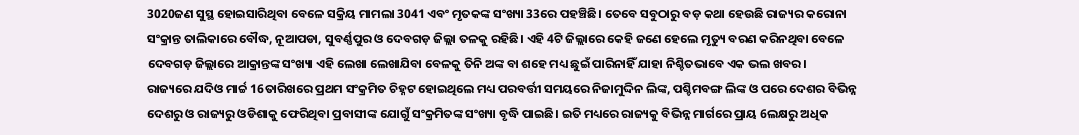3020ଜଣ ସୁସ୍ଥ ହୋଇସାରିଥିବା ବେଳେ ସକ୍ରିୟ ମାମଲା 3041 ଏବଂ ମୃତକଙ୍କ ସଂଖ୍ୟା 33ରେ ପହଞ୍ଚିଛି। ତେବେ ସବୁଠାରୁ ବଡ଼ କଥା ହେଉଛି ରାଜ୍ୟର କରୋନା ସଂକ୍ରାନ୍ତ ତାଲିକାରେ ବୌଦ୍ଧ, ନୂଆପଡା, ସୁବର୍ଣ୍ଣପୁର ଓ ଦେବଗଡ଼ ଜିଲ୍ଲା ତଳକୁ ରହିଛି। ଏହି 4ଟି ଜିଲ୍ଲାରେ କେହି ଜଣେ ହେଲେ ମୃତ୍ୟୁ ବରଣ କରିନଥିବା ବେଳେ ଦେବଗଡ଼ ଜିଲ୍ଲାରେ ଆକ୍ରାନ୍ତଙ୍କ ସଂଖ୍ୟା ଏହି ଲେଖା ଲେଖାଯିବା ବେଳକୁ ତିନି ଅଙ୍କ ବା ଶହେ ମଧ୍ୟ ଛୁଇଁ ପାରିନାହିଁ ଯାହା ନିଶ୍ଚିତଭାବେ ଏକ ଭଲ ଖବର।
ରାଜ୍ୟରେ ଯଦିଓ ମାର୍ଚ୍ଚ 16ତାରିଖରେ ପ୍ରଥମ ସଂକ୍ରମିତ ଚିହ୍ନଟ ହୋଇଥିଲେ ମଧ୍ୟ ପରବର୍ତ୍ତୀ ସମୟରେ ନିଜାମୁଦ୍ଦିନ ଲିଙ୍କ, ପଶ୍ଚିମବଙ୍ଗ ଲିଙ୍କ ଓ ପରେ ଦେଶର ବିଭିନ୍ନ ଦେଶରୁ ଓ ରାଜ୍ୟରୁ ଓଡିଶାକୁ ଫେରିଥିବା ପ୍ରବାସୀଙ୍କ ଯୋଗୁଁ ସଂକ୍ରମିତଙ୍କ ସଂଖ୍ୟା ବୃଦ୍ଧି ପାଇଛି। ଇତି ମଧ୍ୟରେ ରାଜ୍ୟକୁ ବିଭିନ୍ନ ମାର୍ଗରେ ପ୍ରାୟ 6ଲକ୍ଷରୁ ଅଧିକ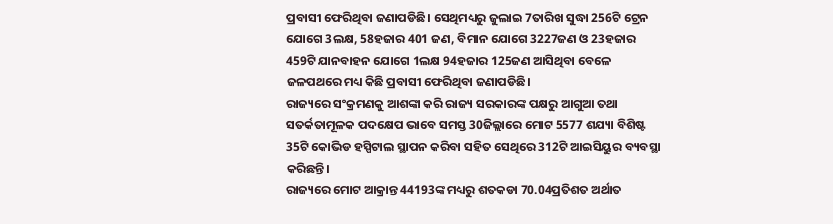ପ୍ରବାସୀ ଫେରିଥିବା ଜଣାପଡିଛି। ସେଥିମଧ୍ୟରୁ ଜୁଲାଇ 7ତାରିଖ ସୁଦ୍ଧା 256ଟି ଟ୍ରେନ ଯୋଗେ 3ଲକ୍ଷ, 58ହଜାର 401 ଜଣ, ବିମାନ ଯୋଗେ 3227ଜଣ ଓ 23ହଜାର 459ଟି ଯାନବାହନ ଯୋଗେ 1ଲକ୍ଷ 94ହଜାର 125ଜଣ ଆସିଥିବା ବେଳେ ଜଳପଥରେ ମଧ୍ୟ କିଛି ପ୍ରବାସୀ ଫେରିଥିବା ଜଣାପଡିଛି।
ରାଜ୍ୟରେ ସଂକ୍ରମଣକୁ ଆଶଙ୍କା କରି ରାଜ୍ୟ ସରକାରଙ୍କ ପକ୍ଷରୁ ଆଗୁଆ ତଥା ସତର୍କତାମୂଳକ ପଦକ୍ଷେପ ଭାବେ ସମସ୍ତ 30ଜିଲ୍ଲାରେ ମୋଟ 5577 ଶଯ୍ୟା ବିଶିଷ୍ଟ 35ଟି କୋଭିଡ ହସ୍ପିଟାଲ ସ୍ଥାପନ କରିବା ସହିତ ସେଥିରେ 312ଟି ଆଇସିୟୁର ବ୍ୟବସ୍ଥା କରିଛନ୍ତି।
ରାଜ୍ୟରେ ମୋଟ ଆକ୍ରାନ୍ତ 44193ଙ୍କ ମଧ୍ୟରୁ ଶତକଡା 70.04ପ୍ରତିଶତ ଅର୍ଥାତ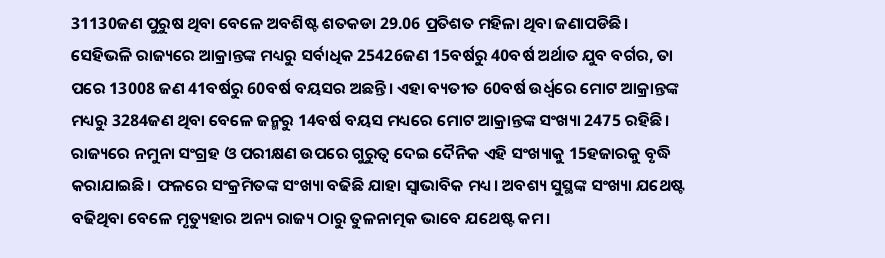31130ଜଣ ପୁରୁଷ ଥିବା ବେଳେ ଅବଶିଷ୍ଟ ଶତକଡା 29.06 ପ୍ରତିଶତ ମହିଳା ଥିବା ଜଣାପଡିଛି।
ସେହିଭଳି ରାଜ୍ୟରେ ଆକ୍ରାନ୍ତଙ୍କ ମଧ୍ୟରୁ ସର୍ବାଧିକ 25426ଜଣ 15ବର୍ଷରୁ 40ବର୍ଷ ଅର୍ଥାତ ଯୁବ ବର୍ଗର, ତା ପରେ 13008 ଜଣ 41ବର୍ଷରୁ 60ବର୍ଷ ବୟସର ଅଛନ୍ତି। ଏହା ବ୍ୟତୀତ 60ବର୍ଷ ଉର୍ଧ୍ୱରେ ମୋଟ ଆକ୍ରାନ୍ତଙ୍କ ମଧ୍ୟରୁ 3284ଜଣ ଥିବା ବେଳେ ଜନ୍ମରୁ 14ବର୍ଷ ବୟସ ମଧ୍ୟରେ ମୋଟ ଆକ୍ରାନ୍ତଙ୍କ ସଂଖ୍ୟା 2475 ରହିଛି।
ରାଜ୍ୟରେ ନମୁନା ସଂଗ୍ରହ ଓ ପରୀକ୍ଷଣ ଉପରେ ଗୁରୁତ୍ୱ ଦେଇ ଦୈନିକ ଏହି ସଂଖ୍ୟାକୁ 15ହଜାରକୁ ବୃଦ୍ଧି କରାଯାଇଛି। ଫଳରେ ସଂକ୍ରମିତଙ୍କ ସଂଖ୍ୟା ବଢିଛି ଯାହା ସ୍ୱାଭାବିକ ମଧ୍ୟ। ଅବଶ୍ୟ ସୁସ୍ଥଙ୍କ ସଂଖ୍ୟା ଯଥେଷ୍ଟ ବଢିଥିବା ବେଳେ ମୃତ୍ୟୁହାର ଅନ୍ୟ ରାଜ୍ୟ ଠାରୁ ତୁଳନାତ୍ମକ ଭାବେ ଯଥେଷ୍ଟ କମ।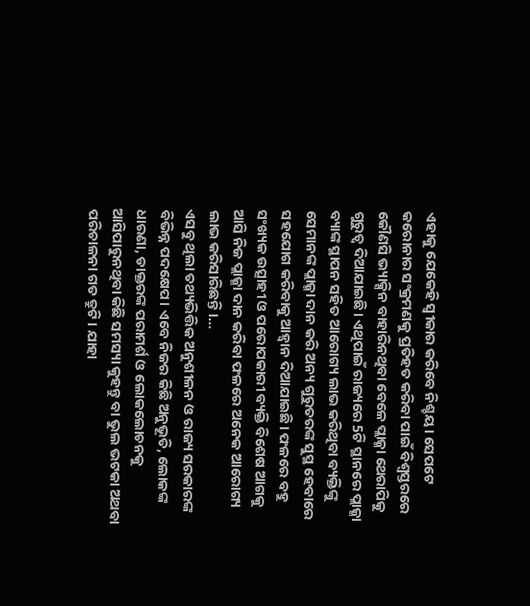ଏହାକୁ ଯେକେହି ସ୍ୱୀକାର କରିବେ ନିଶ୍ଚୟ। ସେପଟେ କରୋନାର ସଂକ୍ରମଣକୁ ପ୍ରତିହତ କରିବା ପାଇଁ ବିଶ୍ବସ୍ତରରେ କୌଣସି ଭ୍ୟାକ୍ସିନ ବାହାରିନଥିବା ବେଳେ ପ୍ଲାଜ୍ମା ଥେରାପିକୁ ଗୁରୁତ୍ୱ ଦିଆଯାଇଛି। ଏଥିପାଇଁ ରାଜ୍ୟରେ 5ଟି ସ୍ଥାନରେ ପ୍ଲାଜ୍ମା ବ୍ୟାଙ୍କ ସ୍ଥାପନ ସହିତ ଆରୋଗ୍ୟ ଲାଭ କରିଥିବା ବ୍ୟକ୍ତିଙ୍କୁ ସେମାନଙ୍କ ପ୍ଲାଜ୍ମା ଦାନ କରି ଅନ୍ୟ ଗୁରୁତରଙ୍କ ସୁସ୍ଥ ହେବାରେ ସହଯୋଗ କରିବାକୁ ଆହ୍ୱାନ ଦିଆଯାଇଛି। ଫଳରେ ବହୁ ସଂଖ୍ୟକ ଉତ୍ସାହୀ ଓ ପରୋପକାରୀ ବ୍ୟକ୍ତି ବିଶେଷ ଆଗକୁ ଆସି ନିଜ ପ୍ଲାଜ୍ମା ଦାନ କରିବା ଫଳରେ ଅନେକ ଆରୋଗ୍ୟ ଲାଭ କରିସାରିଛନ୍ତି।…
ଏସବୁ ଥିଲା ତଥ୍ୟଭିତ୍ତିକ ଅନୁଶୀଳନ ଓ ରାଜ୍ୟ ସରକାରଙ୍କ ବିଭିନ୍ନ ପଦକ୍ଷେପ। ଏବେ ନିଜର କିଛି ଅନୁଭୂତି, ଲୋକଙ୍କ ଧାରଣା, ଡାକ୍ତରଙ୍କ ପରାମର୍ଶ ଓ ଲୋକଲୋଚନକୁ ଆସିପାରୁନଥିବା କିଛି ସମସ୍ୟା କୁହନ୍ତୁ ବା ଭୁଲ ଭଟକା ଅଥବା ପରିଚାଳନା ଗତ ତ୍ରୁଟି। ଯାହା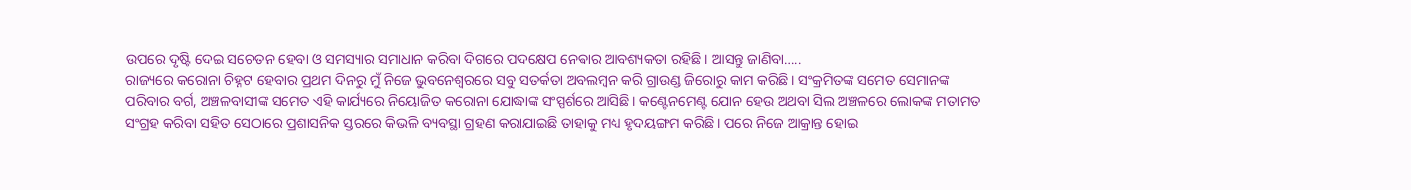ଉପରେ ଦୃଷ୍ଟି ଦେଇ ସଚେତନ ହେବା ଓ ସମସ୍ୟାର ସମାଧାନ କରିବା ଦିଗରେ ପଦକ୍ଷେପ ନେଵାର ଆବଶ୍ୟକତା ରହିଛି। ଆସନ୍ତୁ ଜାଣିବା…..
ରାଜ୍ୟରେ କରୋନା ଚିହ୍ନଟ ହେବାର ପ୍ରଥମ ଦିନରୁ ମୁଁ ନିଜେ ଭୁବନେଶ୍ୱରରେ ସବୁ ସତର୍କତା ଅବଲମ୍ବନ କରି ଗ୍ରାଉଣ୍ଡ ଜିରୋରୁ କାମ କରିଛି। ସଂକ୍ରମିତଙ୍କ ସମେତ ସେମାନଙ୍କ ପରିବାର ବର୍ଗ, ଅଞ୍ଚଳବାସୀଙ୍କ ସମେତ ଏହି କାର୍ଯ୍ୟରେ ନିୟୋଜିତ କରୋନା ଯୋଦ୍ଧାଙ୍କ ସଂସ୍ପର୍ଶରେ ଆସିଛି। କଣ୍ଟେନମେଣ୍ଟ ଯୋନ ହେଉ ଅଥବା ସିଲ ଅଞ୍ଚଳରେ ଲୋକଙ୍କ ମତାମତ ସଂଗ୍ରହ କରିବା ସହିତ ସେଠାରେ ପ୍ରଶାସନିକ ସ୍ତରରେ କିଭଳି ବ୍ୟବସ୍ଥା ଗ୍ରହଣ କରାଯାଇଛି ତାହାକୁ ମଧ୍ୟ ହୃଦୟଙ୍ଗମ କରିଛି। ପରେ ନିଜେ ଆକ୍ରାନ୍ତ ହୋଇ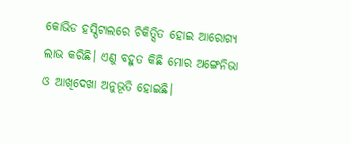କୋଭିଡ ହସ୍ପିଟାଲରେ ଚିକିତ୍ସିତ ହୋଇ ଆରୋଗ୍ୟ ଲାଭ କରିଛି। ଏଣୁ ବହୁତ କିଛି ମୋର ଅଙ୍ଗେନିଭା ଓ ଆଖିଦେଖା ଅନୁଭୂତି ହୋଇଛି।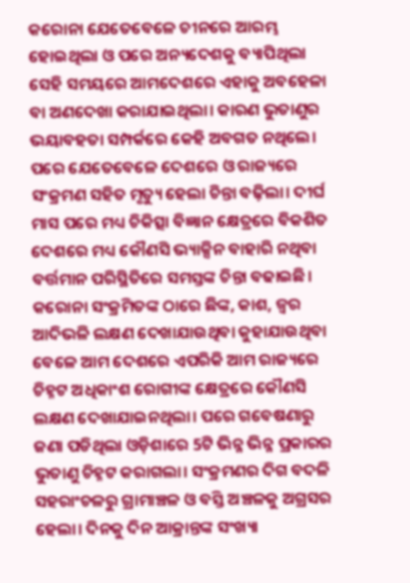କରୋନା ଯେତେବେଳେ ଚୀନରେ ଆରମ୍ଭ ହୋଇଥିଲା ଓ ପରେ ଅନ୍ୟଦେଶକୁ ବ୍ୟାପିଥିଲା ସେହି ସମୟରେ ଆମଦେଶରେ ଏହାକୁ ଅବହେଳା ବା ଅଣଦେଖା କରାଯାଇଥିଲା। କାରଣ ଭୁତାଣୁର ଭୟାବହତା ସମ୍ପର୍କରେ କେହି ଅବଗତ ନଥିଲେ। ପରେ ଯେତେବେଳେ ଦେଶରେ ଓ ରାଜ୍ୟରେ ସଂକ୍ରମଣ ସହିତ ମୃତ୍ୟୁ ହେଲା ଚିନ୍ତା ବଢ଼ିଲା। ଦୀର୍ଘ ମାସ ପରେ ମଧ୍ୟ ଚିକିତ୍ସା ବିଜ୍ଞାନ କ୍ଷେତ୍ରରେ ବିକଶିତ ଦେଶରେ ମଧ୍ୟ କୌଣସି ଭ୍ୟାକ୍ସିନ ବାହାରି ନଥିବା ବର୍ତ୍ତମାନ ପରିସ୍ଥିତିରେ ସମସ୍ତଙ୍କ ଚିନ୍ତା ବଢାଇଛି। କରୋନା ସଂକ୍ରମିତଙ୍କ ଠାରେ ଛିଙ୍କ, କାଶ, ଜ୍ୱର ଆଦିଭଳି ଲକ୍ଷଣ ଦେଖାଯାଉଥିବା କୁହାଯାଉଥିବା ବେଳେ ଆମ ଦେଶରେ ଏପରିକି ଆମ ରାଜ୍ୟରେ ଚିହ୍ନଟ ଅଧିକାଂଶ ରୋଗୀଙ୍କ କ୍ଷେତ୍ରରେ କୌଣସି ଲକ୍ଷଣ ଦେଖାଯାଇନଥିଲା। ପରେ ଗବେଷଣାରୁ ଜଣା ପଡିଥିଲା ଓଡ଼ିଶାରେ 5ଟି ଭିନ୍ନ ଭିନ୍ନ ପ୍ରକାରର ଭୁତାଣୁ ଚିହ୍ନଟ କରାଗଲା। ସଂକ୍ରମଣର ଦିଗ ବଦଳି ସହରାଂଚଳରୁ ଗ୍ରାମାଞ୍ଚଳ ଓ ବସ୍ତି ଅଞ୍ଚଳକୁ ଅଗ୍ରସର ହେଲା। ଦିନକୁ ଦିନ ଆକ୍ରାନ୍ତଙ୍କ ସଂଖ୍ୟା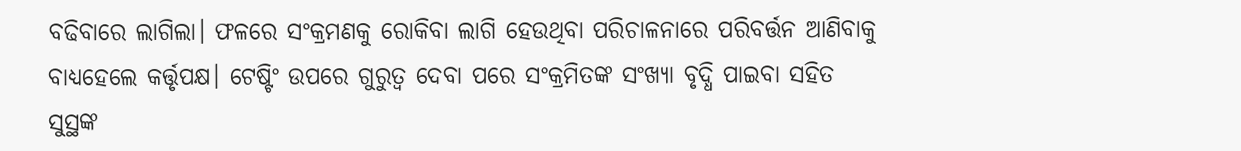ବଢିବାରେ ଲାଗିଲା। ଫଳରେ ସଂକ୍ରମଣକୁ ରୋକିବା ଲାଗି ହେଉଥିବା ପରିଚାଳନାରେ ପରିବର୍ତ୍ତନ ଆଣିବାକୁ ବାଧ୍ୟହେଲେ କର୍ତ୍ତୃପକ୍ଷ। ଟେଷ୍ଟିଂ ଉପରେ ଗୁରୁତ୍ୱ ଦେବା ପରେ ସଂକ୍ରମିତଙ୍କ ସଂଖ୍ୟା ବୃଦ୍ଧି ପାଇବା ସହିତ ସୁସ୍ଥଙ୍କ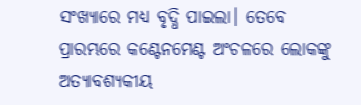ସଂଖ୍ୟାରେ ମଧ୍ୟ ବୃଦ୍ଧି ପାଇଲା। ତେବେ ପ୍ରାରମ୍ଭରେ କଣ୍ଟେନମେଣ୍ଟ ଅଂଚଳରେ ଲୋକଙ୍କୁ ଅତ୍ୟାବଶ୍ୟକୀୟ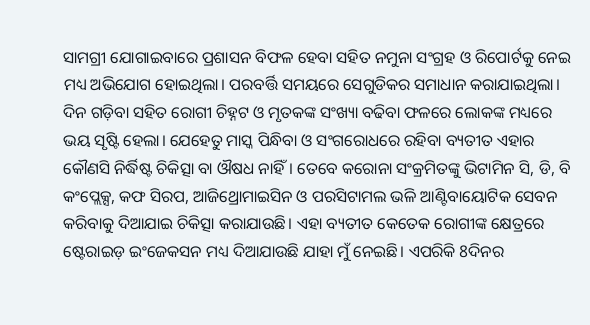ସାମଗ୍ରୀ ଯୋଗାଇବାରେ ପ୍ରଶାସନ ବିଫଳ ହେବା ସହିତ ନମୁନା ସଂଗ୍ରହ ଓ ରିପୋର୍ଟକୁ ନେଇ ମଧ୍ୟ ଅଭିଯୋଗ ହୋଇଥିଲା। ପରବର୍ତ୍ତି ସମୟରେ ସେଗୁଡିକର ସମାଧାନ କରାଯାଇଥିଲା। ଦିନ ଗଡ଼ିବା ସହିତ ରୋଗୀ ଚିହ୍ନଟ ଓ ମୃତକଙ୍କ ସଂଖ୍ୟା ବଢିବା ଫଳରେ ଲୋକଙ୍କ ମଧ୍ୟରେ ଭୟ ସୃଷ୍ଟି ହେଲା। ଯେହେତୁ ମାସ୍କ ପିନ୍ଧିବା ଓ ସଂଗରୋଧରେ ରହିବା ବ୍ୟତୀତ ଏହାର କୌଣସି ନିର୍ଦ୍ଧିଷ୍ଟ ଚିକିତ୍ସା ବା ଔଷଧ ନାହିଁ। ତେବେ କରୋନା ସଂକ୍ରମିତଙ୍କୁ ଭିଟାମିନ ସି, ଡି, ବି କଂପ୍ଲେକ୍ସ, କଫ ସିରପ, ଆଜିଥ୍ରୋମାଇସିନ ଓ ପରସିଟାମଲ ଭଳି ଆଣ୍ଟିବାୟୋଟିକ ସେବନ କରିବାକୁ ଦିଆଯାଇ ଚିକିତ୍ସା କରାଯାଉଛି। ଏହା ବ୍ୟତୀତ କେତେକ ରୋଗୀଙ୍କ କ୍ଷେତ୍ରରେ ଷ୍ଟେରାଇଡ଼ ଇଂଜେକସନ ମଧ୍ୟ ଦିଆଯାଉଛି ଯାହା ମୁଁ ନେଇଛି। ଏପରିକି 8ଦିନର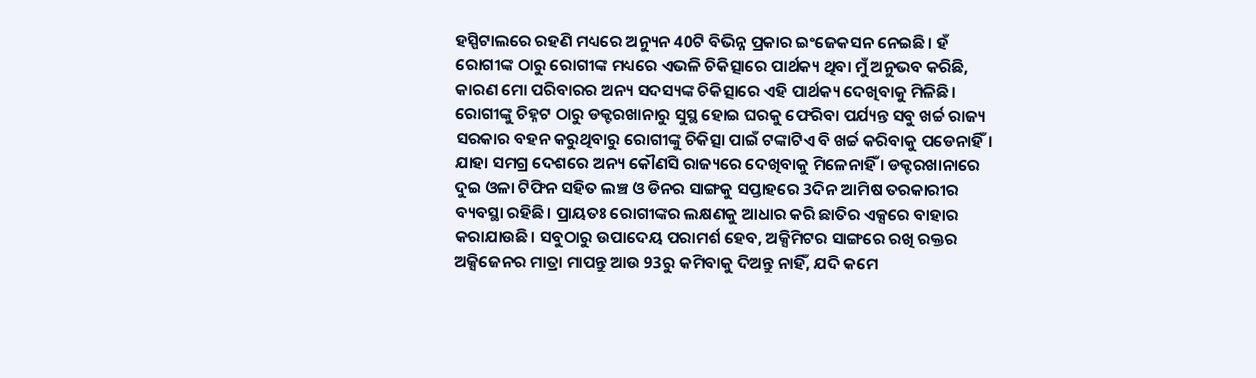ହସ୍ପିଟାଲରେ ରହଣି ମଧ୍ୟରେ ଅନ୍ୟୁନ 40ଟି ବିଭିନ୍ନ ପ୍ରକାର ଇଂଜେକସନ ନେଇଛି। ହଁ ରୋଗୀଙ୍କ ଠାରୁ ରୋଗୀଙ୍କ ମଧ୍ୟରେ ଏଭଳି ଚିକିତ୍ସାରେ ପାର୍ଥକ୍ୟ ଥିବା ମୁଁ ଅନୁଭବ କରିଛି, କାରଣ ମୋ ପରିବାରର ଅନ୍ୟ ସଦସ୍ୟଙ୍କ ଚିକିତ୍ସାରେ ଏହି ପାର୍ଥକ୍ୟ ଦେଖିବାକୁ ମିଳିଛି। ରୋଗୀଙ୍କୁ ଚିହ୍ନଟ ଠାରୁ ଡକ୍ଟରଖାନାରୁ ସୁସ୍ଥ ହୋଇ ଘରକୁ ଫେରିବା ପର୍ଯ୍ୟନ୍ତ ସବୁ ଖର୍ଚ୍ଚ ରାଜ୍ୟ ସରକାର ବହନ କରୁଥିବାରୁ ରୋଗୀଙ୍କୁ ଚିକିତ୍ସା ପାଇଁ ଟଙ୍କାଟିଏ ବି ଖର୍ଚ୍ଚ କରିବାକୁ ପଡେନାହିଁ। ଯାହା ସମଗ୍ର ଦେଶରେ ଅନ୍ୟ କୌଣସି ରାଜ୍ୟରେ ଦେଖିବାକୁ ମିଳେନାହିଁ । ଡକ୍ଟରଖାନାରେ ଦୁଇ ଓଳା ଟିଫିନ ସହିତ ଲଞ୍ଚ ଓ ଡିନର ସାଙ୍ଗକୁ ସପ୍ତାହରେ 3ଦିନ ଆମିଷ ତରକାରୀର ବ୍ୟବସ୍ଥା ରହିଛି। ପ୍ରାୟତଃ ରୋଗୀଙ୍କର ଲକ୍ଷଣକୁ ଆଧାର କରି ଛାତିର ଏକ୍ସରେ ବାହାର କରାଯାଉଛି। ସବୁଠାରୁ ଉପାଦେୟ ପରାମର୍ଶ ହେବ, ଅକ୍ସିମିଟର ସାଙ୍ଗରେ ରଖି ରକ୍ତର ଅକ୍ସିଜେନର ମାତ୍ରା ମାପନ୍ତୁ ଆଉ 93ରୁ କମିବାକୁ ଦିଅନ୍ତୁ ନାହିଁ, ଯଦି କମେ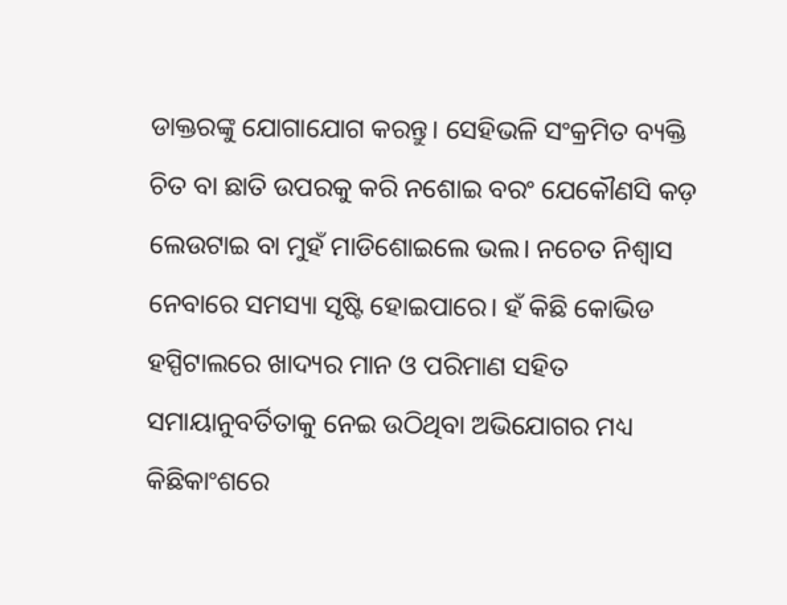ଡାକ୍ତରଙ୍କୁ ଯୋଗାଯୋଗ କରନ୍ତୁ। ସେହିଭଳି ସଂକ୍ରମିତ ବ୍ୟକ୍ତି ଚିତ ବା ଛାତି ଉପରକୁ କରି ନଶୋଇ ବରଂ ଯେକୌଣସି କଡ଼ ଲେଉଟାଇ ବା ମୁହଁ ମାଡିଶୋଇଲେ ଭଲ। ନଚେତ ନିଶ୍ୱାସ ନେବାରେ ସମସ୍ୟା ସୃଷ୍ଟି ହୋଇପାରେ। ହଁ କିଛି କୋଭିଡ ହସ୍ପିଟାଲରେ ଖାଦ୍ୟର ମାନ ଓ ପରିମାଣ ସହିତ ସମାୟାନୁବର୍ତିତାକୁ ନେଇ ଉଠିଥିବା ଅଭିଯୋଗର ମଧ୍ୟ କିଛିକାଂଶରେ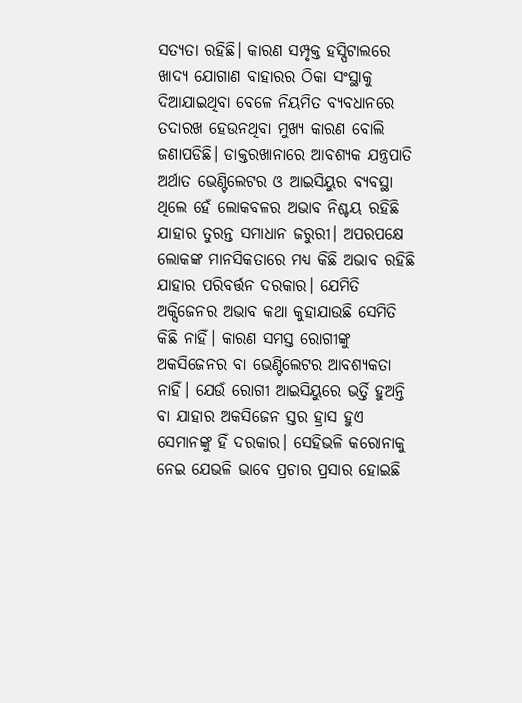ସତ୍ୟତା ରହିଛି। କାରଣ ସମ୍ପୃକ୍ତ ହସ୍ପିଟାଲରେ ଖାଦ୍ୟ ଯୋଗାଣ ବାହାରର ଠିକା ସଂସ୍ଥାକୁ ଦିଆଯାଇଥିବା ବେଳେ ନିୟମିତ ବ୍ୟବଧାନରେ ତଦାରଖ ହେଉନଥିବା ମୁଖ୍ୟ କାରଣ ବୋଲି ଜଣାପଡିଛି। ଡାକ୍ତରଖାନାରେ ଆବଶ୍ୟକ ଯନ୍ତ୍ରପାତି ଅର୍ଥାତ ଭେଣ୍ଟିଲେଟର ଓ ଆଇସିୟୁର ବ୍ୟବସ୍ଥା ଥିଲେ ହେଁ ଲୋକବଳର ଅଭାବ ନିଶ୍ଚୟ ରହିଛି ଯାହାର ତୁରନ୍ତ ସମାଧାନ ଜରୁରୀ। ଅପରପକ୍ଷେ ଲୋକଙ୍କ ମାନସିକତାରେ ମଧ୍ୟ କିଛି ଅଭାବ ରହିଛି ଯାହାର ପରିବର୍ତ୍ତନ ଦରକାର। ଯେମିତି ଅକ୍ସିଜେନର ଅଭାବ କଥା କୁହାଯାଉଛି ସେମିତି କିଛି ନାହିଁ। କାରଣ ସମସ୍ତ ରୋଗୀଙ୍କୁ ଅକସିଜେନର ବା ଭେଣ୍ଟିଲେଟର ଆବଶ୍ୟକତା ନାହିଁ। ଯେଉଁ ରୋଗୀ ଆଇସିୟୁରେ ଭର୍ତ୍ତି ହୁଅନ୍ତି ବା ଯାହାର ଅକସିଜେନ ସ୍ତର ହ୍ରାସ ହୁଏ ସେମାନଙ୍କୁ ହିଁ ଦରକାର। ସେହିଭଳି କରୋନାକୁ ନେଇ ଯେଭଳି ଭାବେ ପ୍ରଚାର ପ୍ରସାର ହୋଇଛି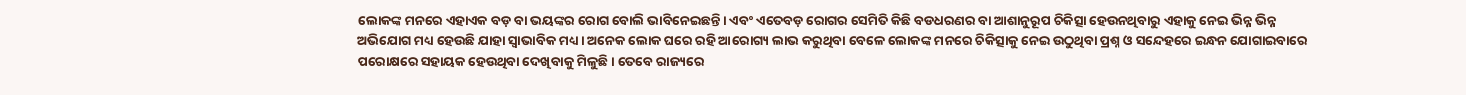ଲୋକଙ୍କ ମନରେ ଏହାଏକ ବଡ଼ ବା ଭୟଙ୍କର ରୋଗ ବୋଲି ଭାବିନେଇଛନ୍ତି। ଏବଂ ଏତେବଡ଼ ରୋଗର ସେମିତି କିଛି ବଡଧରଣର ବା ଆଶାନୁରୂପ ଚିକିତ୍ସା ହେଉନଥିବାରୁ ଏହାକୁ ନେଇ ଭିନ୍ନ ଭିନ୍ନ ଅଭିଯୋଗ ମଧ୍ୟ ହେଉଛି ଯାହା ସ୍ୱାଭାବିକ ମଧ୍ୟ। ଅନେକ ଲୋକ ଘରେ ରହି ଆରୋଗ୍ୟ ଲାଭ କରୁଥିବା ବେଳେ ଲୋକଙ୍କ ମନରେ ଚିକିତ୍ସାକୁ ନେଇ ଉଠୁଥିବା ପ୍ରଶ୍ନ ଓ ସନ୍ଦେହରେ ଇନ୍ଧନ ଯୋଗାଇବାରେ ପରୋକ୍ଷରେ ସହାୟକ ହେଉଥିବା ଦେଖିବାକୁ ମିଳୁଛି। ତେବେ ରାଜ୍ୟରେ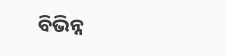ବିଭିନ୍ନ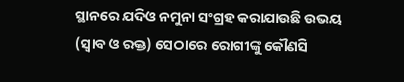ସ୍ଥାନରେ ଯଦିଓ ନମୁନା ସଂଗ୍ରହ କରାଯାଉଛି ଉଭୟ (ସ୍ୱାବ ଓ ରକ୍ତ) ସେଠାରେ ରୋଗୀଙ୍କୁ କୌଣସି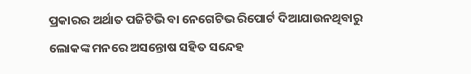ପ୍ରକାରର ଅର୍ଥାତ ପଜିଟିଭି ବା ନେଗେଟିଭ ରିପୋର୍ଟ ଦିଆଯାଉନଥିବାରୁ ଲୋକଙ୍କ ମନରେ ଅସନ୍ତୋଷ ସହିତ ସନ୍ଦେହ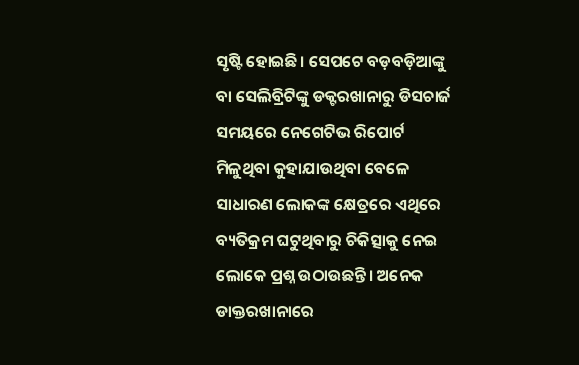ସୃଷ୍ଟି ହୋଇଛି। ସେପଟେ ବଡ଼ବଡ଼ିଆଙ୍କୁ ବା ସେଲିବ୍ରିଟିଙ୍କୁ ଡକ୍ଟରଖାନାରୁ ଡିସଚାର୍ଜ ସମୟରେ ନେଗେଟିଭ ରିପୋର୍ଟ ମିଳୁଥିବା କୁହାଯାଉଥିବା ବେଳେ ସାଧାରଣ ଲୋକଙ୍କ କ୍ଷେତ୍ରରେ ଏଥିରେ ବ୍ୟତିକ୍ରମ ଘଟୁଥିବାରୁ ଚିକିତ୍ସାକୁ ନେଇ ଲୋକେ ପ୍ରଶ୍ନ ଉଠାଉଛନ୍ତି। ଅନେକ ଡାକ୍ତରଖାନାରେ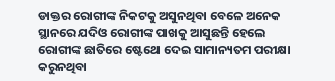ଡାକ୍ତର ରୋଗୀଙ୍କ ନିକଟକୁ ଅସୁନଥିବା ବେଳେ ଅନେକ ସ୍ଥାନରେ ଯଦିଓ ରୋଗୀଙ୍କ ପାଖକୁ ଆସୁଛନ୍ତି ହେଲେ ରୋଗୀଙ୍କ ଛାତିରେ ଷ୍ଟେଥୋ ଦେଇ ସାମାନ୍ୟତମ ପରୀକ୍ଷା କରୁନଥିବା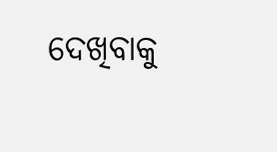ଦେଖିବାକୁ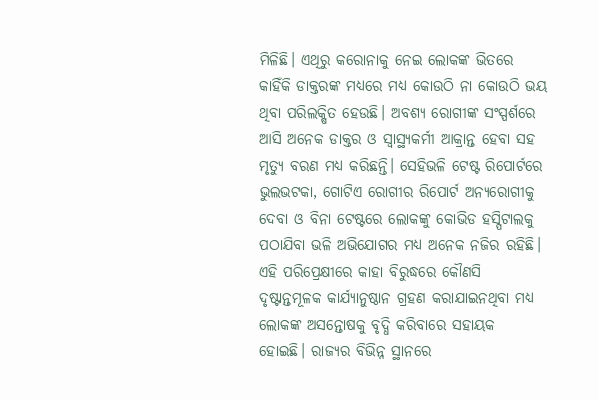ମିଳିଛି। ଏଥିରୁ କରୋନାକୁ ନେଇ ଲୋକଙ୍କ ଭିତରେ କାହିଁକି ଡାକ୍ତରଙ୍କ ମଧ୍ୟରେ ମଧ୍ୟ କୋଉଠି ନା କୋଉଠି ଭୟ ଥିବା ପରିଲକ୍ଷିତ ହେଉଛି। ଅବଶ୍ୟ ରୋଗୀଙ୍କ ସଂସ୍ପର୍ଶରେ ଆସି ଅନେକ ଡାକ୍ତର ଓ ସ୍ୱାସ୍ଥ୍ୟକର୍ମୀ ଆକ୍ରାନ୍ତ ହେବା ସହ ମୃତ୍ୟୁ ବରଣ ମଧ୍ୟ କରିଛନ୍ତି। ସେହିଭଳି ଟେଷ୍ଟ ରିପୋର୍ଟରେ ଭୁଲଭଟକା, ଗୋଟିଏ ରୋଗୀର ରିପୋର୍ଟ ଅନ୍ୟରୋଗୀକୁ ଦେବା ଓ ବିନା ଟେଷ୍ଟରେ ଲୋକଙ୍କୁ କୋଭିଡ ହସ୍ପିଟାଲକୁ ପଠାଯିବା ଭଳି ଅଭିଯୋଗର ମଧ୍ୟ ଅନେକ ନଜିର ରହିଛି। ଏହି ପରିପ୍ରେକ୍ଷୀରେ କାହା ବିରୁଦ୍ଧରେ କୌଣସି ଦୃଷ୍ଟାନ୍ତମୂଳକ କାର୍ଯ୍ୟାନୁଷ୍ଠାନ ଗ୍ରହଣ କରାଯାଇନଥିବା ମଧ୍ୟ ଲୋକଙ୍କ ଅସନ୍ତୋଷକୁ ବୃଦ୍ଧି କରିବାରେ ସହାୟକ ହୋଇଛି। ରାଜ୍ୟର ବିଭିନ୍ନ ସ୍ଥାନରେ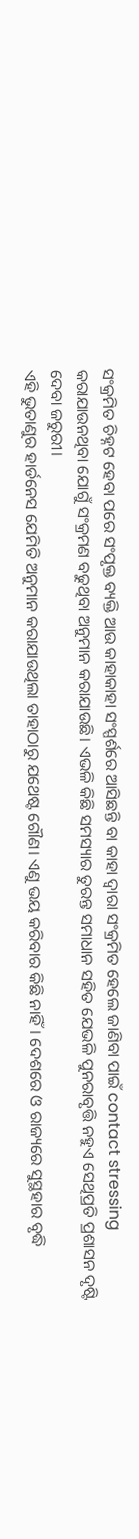ସଂକ୍ରମିତ ଚିହ୍ନଟ ହେବା ପରେ ସଂପୃକ୍ତ ବ୍ୟକ୍ତି ଆଉ କାହାକାହା ସଂସ୍ପର୍ଶରେ ଆସିଛନ୍ତି ବା କାହା ଦ୍ୱାରା ସଂକ୍ରମିତ ହେଲେ ଜାଣିବା ପାଇଁ contact stressing କରାଯାଉନଥିବା ଯୋଗୁଁ ସଂକ୍ରମଣ ବଢୁଥିବା ଅନୁମାନ କରାଯାଉଛି। ଏଭଳି କିଛି ସମସ୍ୟାର ତୁରନ୍ତ ସମାଧାନ ସହିତ ଯେଭଳି ପୁନରାବୃତ୍ତି ନହୁଏ ସେଥିପ୍ରତି ପ୍ରଶାସନ ଦୃଷ୍ଟି ଦେବା ଜରୁରୀ।
ଏହି ଭୁତାଣୁର ହାର୍ଡନେସ ଯେମିତି ଅନୁମାନ କରାଯାଉଥିଲା ତାହାଠାରୁ ଯଥେଷ୍ଟ ଗୌଣ। ଏଣୁ ଭୟ କରିବାର କିଛି ନାହିଁ। ଦେଶରେ ଓ ରାଜ୍ୟରେ ସୁସ୍ଥହାର ବୃଦ୍ଧି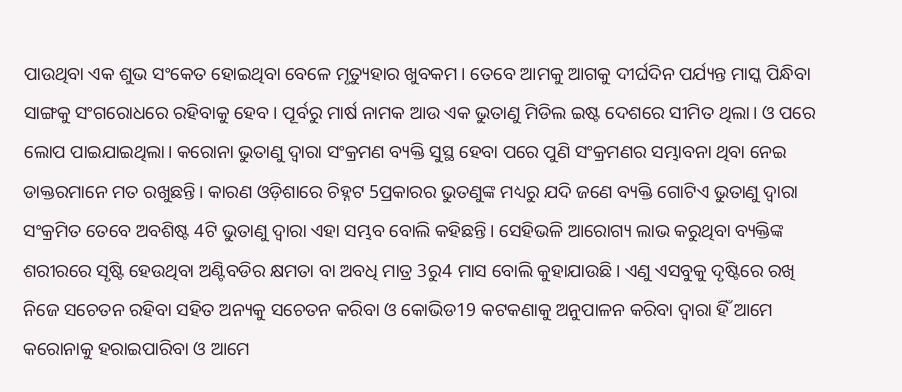ପାଉଥିବା ଏକ ଶୁଭ ସଂକେତ ହୋଇଥିବା ବେଳେ ମୃତ୍ୟୁହାର ଖୁବକମ। ତେବେ ଆମକୁ ଆଗକୁ ଦୀର୍ଘଦିନ ପର୍ଯ୍ୟନ୍ତ ମାସ୍କ ପିନ୍ଧିବା ସାଙ୍ଗକୁ ସଂଗରୋଧରେ ରହିବାକୁ ହେବ। ପୂର୍ବରୁ ମାର୍ଷ ନାମକ ଆଉ ଏକ ଭୁତାଣୁ ମିଡିଲ ଇଷ୍ଟ ଦେଶରେ ସୀମିତ ଥିଲା। ଓ ପରେ ଲୋପ ପାଇଯାଇଥିଲା। କରୋନା ଭୁତାଣୁ ଦ୍ୱାରା ସଂକ୍ରମଣ ବ୍ୟକ୍ତି ସୁସ୍ଥ ହେବା ପରେ ପୁଣି ସଂକ୍ରମଣର ସମ୍ଭାବନା ଥିବା ନେଇ ଡାକ୍ତରମାନେ ମତ ରଖୁଛନ୍ତି। କାରଣ ଓଡ଼ିଶାରେ ଚିହ୍ନଟ 5ପ୍ରକାରର ଭୁତଣୁଙ୍କ ମଧ୍ୟରୁ ଯଦି ଜଣେ ବ୍ୟକ୍ତି ଗୋଟିଏ ଭୁତାଣୁ ଦ୍ୱାରା ସଂକ୍ରମିତ ତେବେ ଅବଶିଷ୍ଟ 4ଟି ଭୁତାଣୁ ଦ୍ୱାରା ଏହା ସମ୍ଭବ ବୋଲି କହିଛନ୍ତି। ସେହିଭଳି ଆରୋଗ୍ୟ ଲାଭ କରୁଥିବା ବ୍ୟକ୍ତିଙ୍କ ଶରୀରରେ ସୃଷ୍ଟି ହେଉଥିବା ଅଣ୍ଟିବଡିର କ୍ଷମତା ବା ଅବଧି ମାତ୍ର 3ରୁ4 ମାସ ବୋଲି କୁହାଯାଉଛି। ଏଣୁ ଏସବୁକୁ ଦୃଷ୍ଟିରେ ରଖି ନିଜେ ସଚେତନ ରହିବା ସହିତ ଅନ୍ୟକୁ ସଚେତନ କରିବା ଓ କୋଭିଡ19 କଟକଣାକୁ ଅନୁପାଳନ କରିବା ଦ୍ଵାରା ହିଁ ଆମେ କରୋନାକୁ ହରାଇପାରିବା ଓ ଆମେ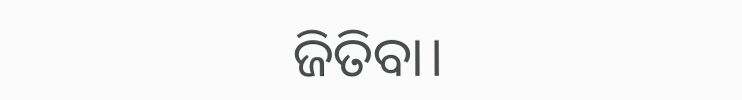ଜିତିବା।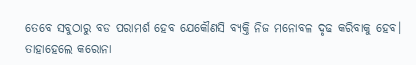ତେବେ ସବୁଠାରୁ ବଡ ପରାମର୍ଶ ହେବ ଯେକୌଣସି ବ୍ୟକ୍ତି ନିଜ ମନୋବଳ ଦୃଢ କରିବାକୁ ହେବ। ତାହାହେଲେ କରୋନା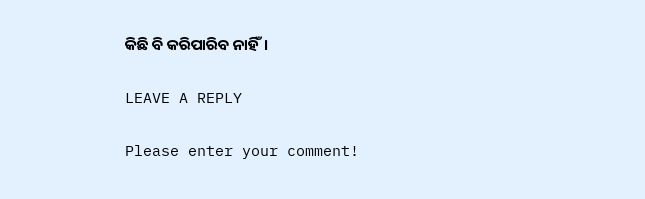କିଛି ବି କରିପାରିବ ନାହିଁ।

LEAVE A REPLY

Please enter your comment!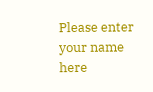Please enter your name here